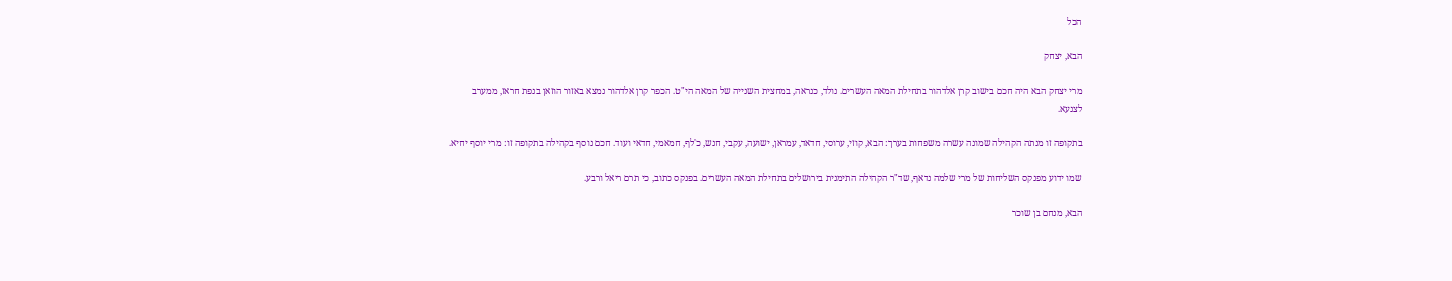הכל

הבא, יצחק

מרי יצחק הבא היה חכם בישוב קרן אלדהור בתחילת המאה העשרים. נולד, כנראה, במחצית השנייה של המאה הי"ט. הכפר קרן אלדהור נמצא באזור הוזאן בנפת חראז, ממערב לצנעא.

בתקופה זו מנתה הקהילה שמונה עשרה משפחות בערך: הבא, קוזי, ערוסי, חדאד, עמראן, ישועה, עקבי, חנש, כ'לף, חמאמי, חדאי ועוד. חכם נוסף בקהילה בתקופה זו: מרי יוסף יחיא.

שמו ידוע מפנקס השליחות של מרי שלמה נדאף, שד"ר הקהילה התימנית בירושלים בתחילת המאה העשרים. בפנקס כתוב, כי תרם ריאל ורבע.

הבא, מנחם בן שוכר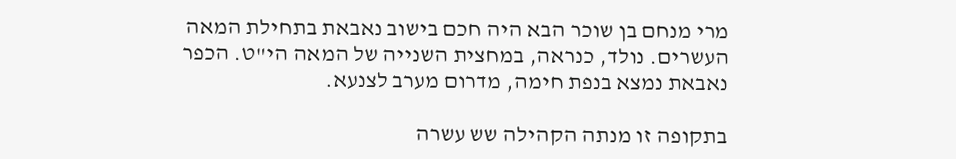מרי מנחם בן שוכר הבא היה חכם בישוב נאבאת בתחילת המאה העשרים. נולד, כנראה, במחצית השנייה של המאה הי"ט. הכפר נאבאת נמצא בנפת חימה, מדרום מערב לצנעא.

בתקופה זו מנתה הקהילה שש עשרה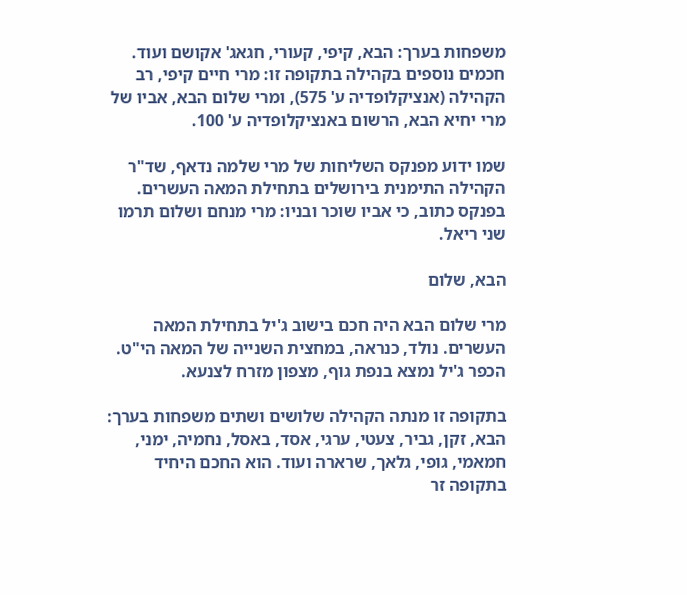משפחות בערך: הבא, קיפי, קעורי, חגאג' אקושם ועוד. חכמים נוספים בקהילה בתקופה זו: מרי חיים קיפי, רב הקהילה (אנציקלופדיה ע' 575), ומרי שלום הבא, אביו של מרי יחיא הבא, הרשום באנציקלופדיה ע' 100.

שמו ידוע מפנקס השליחות של מרי שלמה נדאף, שד"ר הקהילה התימנית בירושלים בתחילת המאה העשרים. בפנקס כתוב, כי אביו שוכר ובניו: מרי מנחם ושלום תרמו שני ריאל.

הבא, שלום

מרי שלום הבא היה חכם בישוב ג'יל בתחילת המאה העשרים. נולד, כנראה, במחצית השנייה של המאה הי"ט. הכפר ג'יל נמצא בנפת גוף, מצפון מזרח לצנעא.

בתקופה זו מנתה הקהילה שלושים ושתים משפחות בערך: הבא, זקן, גביר, צעטי, ערגי, אסד, באסל, נחמיה, ימני, חמאמי, גופי, גלאך, שרארה ועוד. הוא החכם היחיד בתקופה זר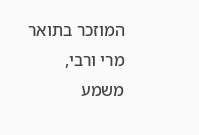המוזכר בתואר מרי ורבי, משמע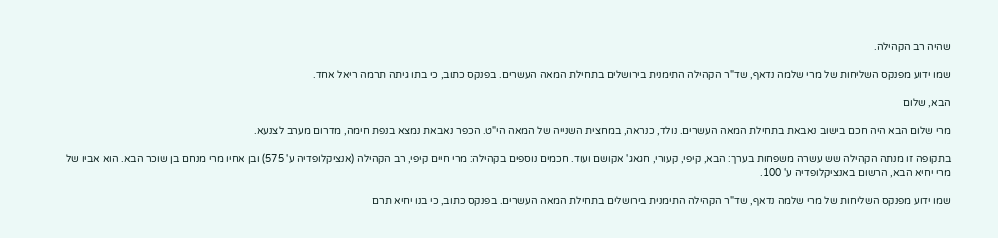שהיה רב הקהילה.

שמו ידוע מפנקס השליחות של מרי שלמה נדאף, שד"ר הקהילה התימנית בירושלים בתחילת המאה העשרים. בפנקס כתוב, כי בתו גיתה תרמה ריאל אחד.

הבא, שלום

מרי שלום הבא היה חכם בישוב נאבאת בתחילת המאה העשרים. נולד, כנראה, במחצית השנייה של המאה הי"ט. הכפר נאבאת נמצא בנפת חימה, מדרום מערב לצנעא.

בתקופה זו מנתה הקהילה שש עשרה משפחות בערך: הבא, קיפי, קעורי, חגאג' אקושם ועוד. חכמים נוספים בקהילה: מרי חיים קיפי, רב הקהילה (אנציקלופדיה ע' 575) ובן אחיו מרי מנחם בן שוכר הבא. הוא אביו של מרי יחיא הבא, הרשום באנציקלופדיה ע' 100.

שמו ידוע מפנקס השליחות של מרי שלמה נדאף, שד"ר הקהילה התימנית בירושלים בתחילת המאה העשרים. בפנקס כתוב, כי בנו יחיא תרם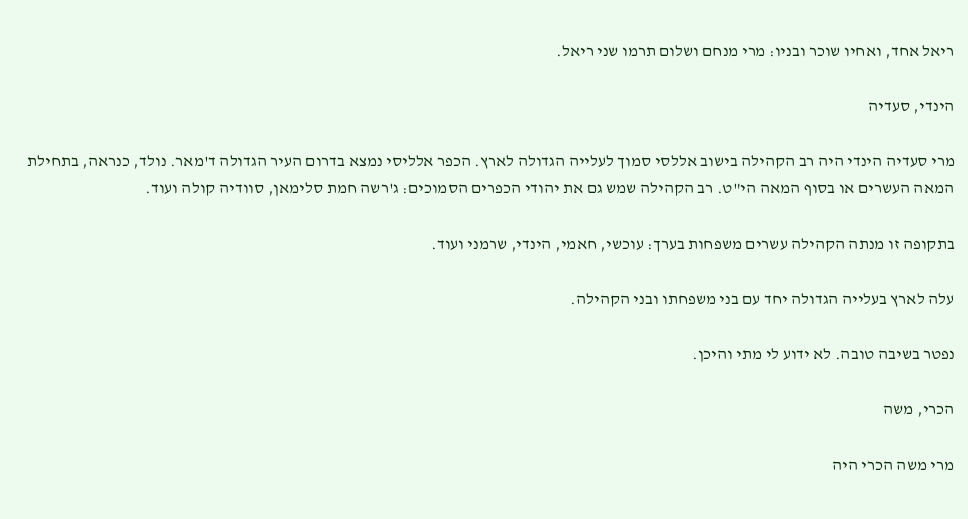ריאל אחד, ואחיו שוכר ובניו: מרי מנחם ושלום תרמו שני ריאל.

הינדי, סעדיה

מרי סעדיה הינדי היה רב הקהילה בישוב אללסי סמוך לעלייה הגדולה לארץ. הכפר אלליסי נמצא בדרום העיר הגדולה ד'מאר. נולד, כנראה, בתחילת המאה העשרים או בסוף המאה הי"ט. רב הקהילה שמש גם את יהודי הכפרים הסמוכים: ג'רשה חמת סלימאן, סוודיה קולה ועוד.

בתקופה זו מנתה הקהילה עשרים משפחות בערך: עוכשי, חאמי, הינדי, שרמני ועוד.

עלה לארץ בעלייה הגדולה יחד עם בני משפחתו ובני הקהילה.

נפטר בשיבה טובה. לא ידוע לי מתי והיכן.

הכרי, משה

מרי משה הכרי היה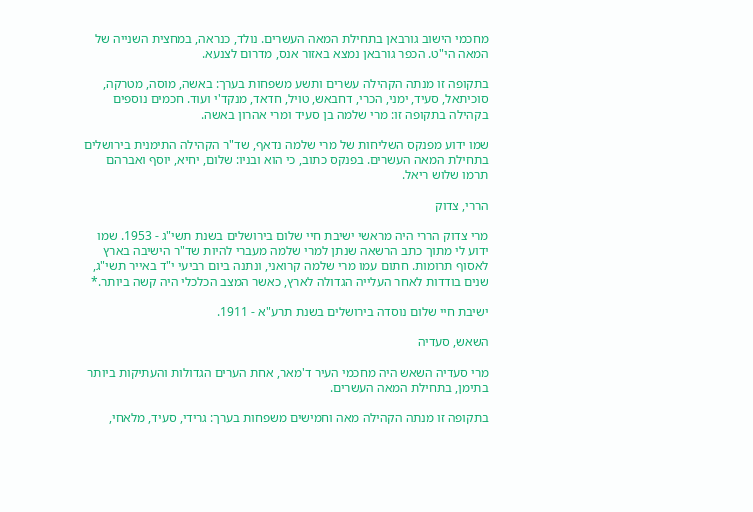מחכמי הישוב גורבאן בתחילת המאה העשרים. נולד, כנראה, במחצית השנייה של המאה הי"ט. הכפר גורבאן נמצא באזור אנס, מדרום לצנעא.

בתקופה זו מנתה הקהילה עשרים ותשע משפחות בערך: באשה, מוסה, מטרקה, סוכיתאל, סעיד, ימני, הכרי, דחבאש, טויל, חדאד, מנקד'י ועוד. חכמים נוספים בקהילה בתקופה זו: מרי שלמה בן סעיד ומרי אהרון באשה.

שמו ידוע מפנקס השליחות של מרי שלמה נדאף, שד"ר הקהילה התימנית בירושלים בתחילת המאה העשרים. בפנקס כתוב, כי הוא ובניו: שלום, יחיא, יוסף ואברהם תרמו שלוש ריאל.

הררי, צדוק

מרי צדוק הררי היה מראשי ישיבת חיי שלום בירושלים בשנת תשי"ג - 1953. שמו ידוע לי מתוך כתב הרשאה שנתן למרי שלמה מעברי להיות שד"ר הישיבה בארץ לאסוף תרומות. חתום עמו מרי שלמה קרואני, ונתנה ביום רביעי י"ד באייר תשי"ג, שנים בודדות לאחר העלייה הגדולה לארץ, כאשר המצב הכלכלי היה קשה ביותר.*

ישיבת חיי שלום נוסדה בירושלים בשנת תרע"א - 1911.

השאש, סעדיה

מרי סעדיה השאש היה מחכמי העיר ד'מאר, אחת הערים הגדולות והעתיקות ביותר בתימן, בתחילת המאה העשרים.

בתקופה זו מנתה הקהילה מאה וחמישים משפחות בערך: גרידי, סעיד, מלאחי,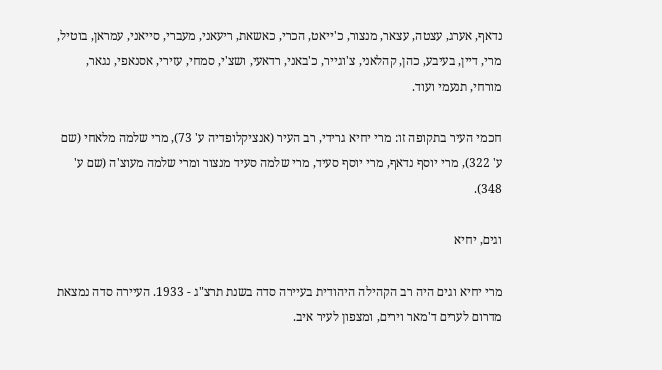נדאף, אערג, עצטה, עצאר, מנצור, כ'ייאט, הכרי, כאשאת, ריעאני, מעברי, סייאני, עמראן, בוטיל, מרי, דיין, בעיבע, כהן, קהלאני, צ'וגייר, כ'באני, רדאעי, ושצ'י, סמחי, עזירי, אסנאפי, נגאר, מורחי, תנעמי ועוד.

חכמי העיר בתקופה זו: מרי יחיא גרידי, רב העיר (אנציקלופדיה ע' 73), מרי שלמה מלאחי (שם ע' 322), מרי יוסף נדאף, מרי יוסף סעיד, מרי שלמה סעיד מנצור ומרי שלמה מעוצ'ה (שם ע' 348).

וגים, יחיא

מרי יחיא וגים היה רב הקהילה היהודית בעיירה סדה בשנת תרצ"ג - 1933. העיירה סדה נמצאת מדרום לערים ד'מאר וירים, ומצפון לעיר איב.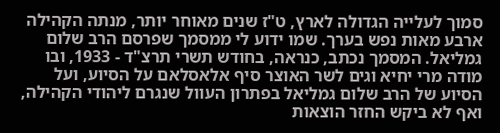סמוך לעלייה הגדולה לארץ, ט"ז שנים מאוחר יותר, מנתה הקהילה ארבע מאות נפש בערך. שמו ידוע לי ממסמך שפרסם הרב שלום גמליאל. המסמך נכתב, כנראה, בחודש תשרי תרצ"ד - 1933, ובו מודה מרי יחיא וגים לשר האוצר סיף אלאסלאם על הסיוע, ועל הסיוע של הרב שלום גמליאל בפתרון העוול שנגרם ליהודי הקהילה, ואף לא ביקש החזר הוצאות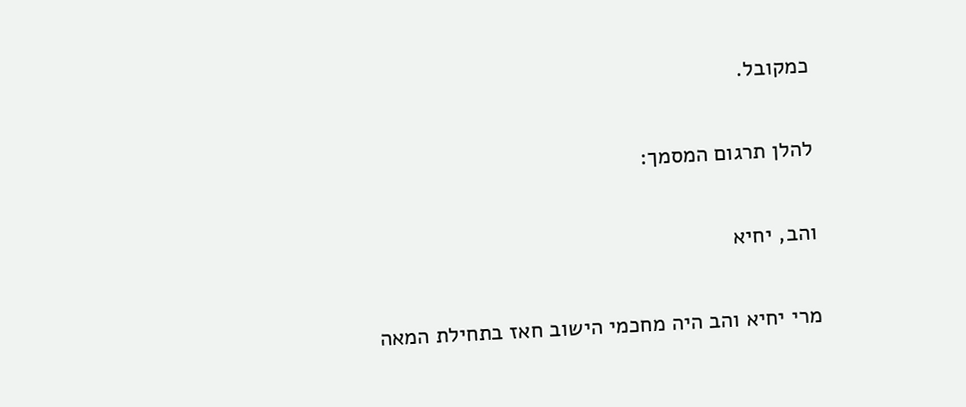כמקובל.

להלן תרגום המסמך:

והב, יחיא

מרי יחיא והב היה מחכמי הישוב חאז בתחילת המאה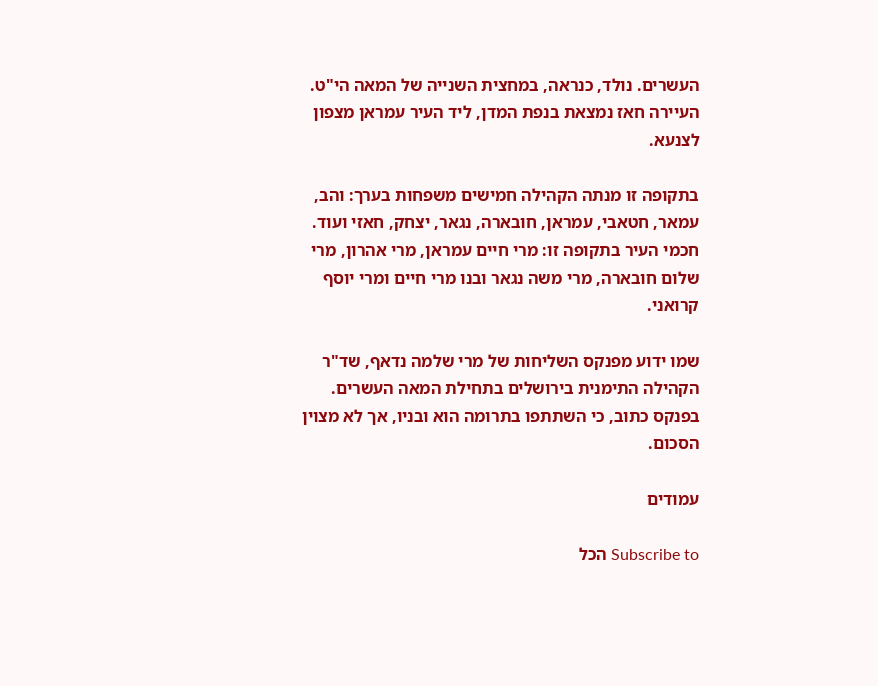העשרים. נולד, כנראה, במחצית השנייה של המאה הי"ט. העיירה חאז נמצאת בנפת המדן, ליד העיר עמראן מצפון לצנעא.

בתקופה זו מנתה הקהילה חמישים משפחות בערך: והב, עמאר, חטאבי, עמראן, חובארה, נגאר, יצחק, חאזי ועוד. חכמי העיר בתקופה זו: מרי חיים עמראן, מרי אהרון, מרי שלום חובארה, מרי משה נגאר ובנו מרי חיים ומרי יוסף קרואני.

שמו ידוע מפנקס השליחות של מרי שלמה נדאף, שד"ר הקהילה התימנית בירושלים בתחילת המאה העשרים. בפנקס כתוב, כי השתתפו בתרומה הוא ובניו, אך לא מצוין הסכום.

עמודים

Subscribe to הכל